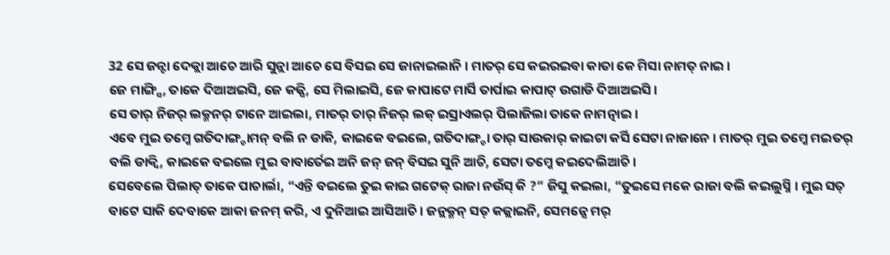32 ସେ ଜନ୍ଟା ଦେକ୍ଲା ଆଚେ ଆରି ସୁନ୍ଲା ଆଚେ ସେ ବିସଇ ସେ ଜାନାଇଲାନି । ମାତର୍ ସେ କଇରଇବା କାତା କେ ମିସା ନାମତ୍ ନାଇ ।
ଜେ ମାଙ୍ଗ୍ସି, ତାକେ ଦିଆଅଇସି, ଜେ କଜ୍ସି, ସେ ମିଲାଇସି, ଜେ କାପାଟେ ମାର୍ସି ତାର୍ପାଇ କାପାଟ୍ ଉଗାଡି ଦିଆଅଇସି ।
ସେ ତାର୍ ନିଜର୍ ଲକ୍ମନର୍ ଟାନେ ଆଇଲା, ମାତର୍ ତାର୍ ନିଜର୍ ଲକ୍ ଇସ୍ରାଏଲର୍ ପିଲାଜିଲା ତାକେ ନାମତ୍ନାଇ ।
ଏବେ ମୁଇ ତମ୍କେ ଗତିଦାଙ୍ଗ୍ଡାମନ୍ ବଲି ନ ଡାକି, କାଇକେ ବଇଲେ, ଗତିଦାଙ୍ଗ୍ଡା ତାର୍ ସାଉକାର୍ କାଇଟା କର୍ସି ସେଟା ନାଜାନେ । ମାତର୍ ମୁଇ ତମ୍କେ ମଇତର୍ ବଲି ଡାକ୍ବି, କାଇକେ ବଇଲେ ମୁଇ ବାବାର୍ତେଇ ଅନି ଜନ୍ ଜନ୍ ବିସଇ ସୁନି ଆଚି, ସେଟା ତମ୍କେ କଇଦେଲିଆଚି ।
ସେବେଲେ ପିଲାତ୍ ତାକେ ପାଚାର୍ଲା, “ଏନ୍ତି ବଇଲେ ତୁଇ କାଇ ଗଟେକ୍ ରାଜା ନଉଁସ୍ କି ?” ଜିସୁ କଇଲା, “ତୁଇସେ ମକେ ରାଜା ବଲି କଇଲୁସ୍ନି । ମୁଇ ସତ୍ ବାଟେ ସାକି ଦେବାକେ ଆକା ଜନମ୍ କରି, ଏ ଦୁନିଆଇ ଆସିଆଚି । ଜନ୍ଲକ୍ମନ୍ ସତ୍ କଜ୍ଲାଇନି, ସେମନ୍ସେ ମର୍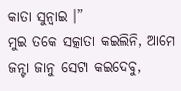କାତା ସୁନ୍ବାଇ ।”
ମୁଇ ତକେ ସତ୍କାତା କଇଲିନି, ଆମେ ଜନ୍ଟା ଜାନୁ ସେଟା କଇଦେବୁ,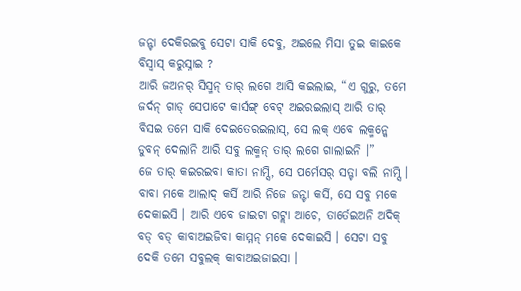ଜନ୍ଟା ଦେକିରଇବୁ ସେଟା ସାକି ଦେବୁ, ଅଇଲେ ମିସା ତୁଇ କାଇକେ ବିସ୍ବାସ୍ କରୁସ୍ନାଇ ?
ଆରି ଜଅନର୍ ସିସ୍ମନ୍ ତାର୍ ଲଗେ ଆସି କଇଲାଇ, “ଏ ଗୁରୁ, ତମେ ଜର୍ଦନ୍ ଗାଡ୍ ସେପାଟେ କାର୍ସଙ୍ଗ୍ ବେଟ୍ ଅଇରଇଲାସ୍ ଆରି ତାର୍ ବିସଇ ତମେ ସାକି ଦେଇତେରଇଲାସ୍, ସେ ଲକ୍ ଏବେ ଲକ୍ମନ୍କେ ଡୁବନ୍ ଦେଲାନି ଆରି ସବୁ ଲକ୍ମନ୍ ତାର୍ ଲଗେ ଗାଲାଇନି ।”
ଜେ ତାର୍ କଇରଇବା କାତା ନାମ୍ସି, ସେ ପର୍ମେସର୍ ସତ୍ଟା ବଲି ନାମ୍ସି ।
ବାବା ମକେ ଆଲାଦ୍ କର୍ସି ଆରି ନିଜେ ଜନ୍ଟା କର୍ସି, ସେ ସବୁ ମକେ ଦେକାଇସି । ଆରି ଏବେ ଜାଇଟା ଗଟ୍ଲା ଆଚେ, ତାର୍ତେଇଅନି ଅଦିକ୍ ବଡ୍ ବଡ୍ କାବାଅଇଜିବା କାମ୍ମନ୍ ମକେ ଦେକାଇସି । ସେଟା ସବୁ ଦେକି ତମେ ସବୁଲକ୍ କାବାଅଇଜାଇସା ।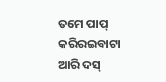ତମେ ପାପ୍ କରିରଇବାଟା ଆରି ଦସ୍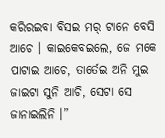କରିରଇବା ବିସଇ ମର୍ ଟାନେ ବେସି ଆଚେ । କାଇକେବଇଲେ, ଜେ ମକେ ପାଟାଇ ଆଚେ, ତାର୍ତେଇ ଅନି ମୁଇ ଜାଇଟା ସୁନି ଆଚି, ସେଟା ସେ ଜାନାଇଲିନି ।”